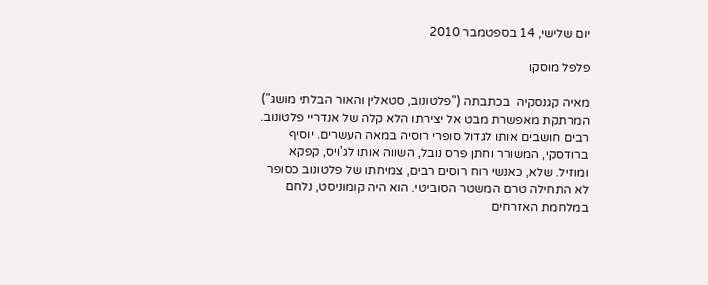יום שלישי, 14 בספטמבר 2010

פלפל מוסקו

מאיה קגנסקיה  בכתבתה ("פלטונוב, סטאלין והאור הבלתי מושג") המרתקת מאפשרת מבט אל יצירתו הלא קלה של אנדריי פלטונוב. רבים חושבים אותו לגדול סופרי רוסיה במאה העשרים. יוסיף ברודסקי, המשורר וחתן פרס נובל, השווה אותו לג'ויס, קפקא ומוזיל. שלא, כאנשי רוח רוסים רבים, צמיחתו של פלטונוב כסופר לא התחילה טרם המשטר הסוביטי. הוא היה קומוניסט, נלחם במלחמת האזרחים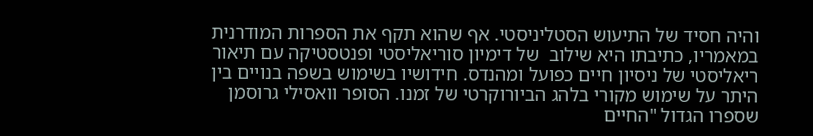והיה חסיד של התיעוש הסטליניסטי. אף שהוא תקף את הספרות המודרנית במאמריו, כתיבתו היא שילוב  של דימיון סוריאליסטי ופנטסטיקה עם תיאור ריאליסטי של ניסיון חיים כפועל ומהנדס. חידושיו בשימוש בשפה בנויים בין היתר על שימוש מקורי בלהג הביורוקרטי של זמנו. הסופר וואסילי גרוסמן שספרו הגדול "החיים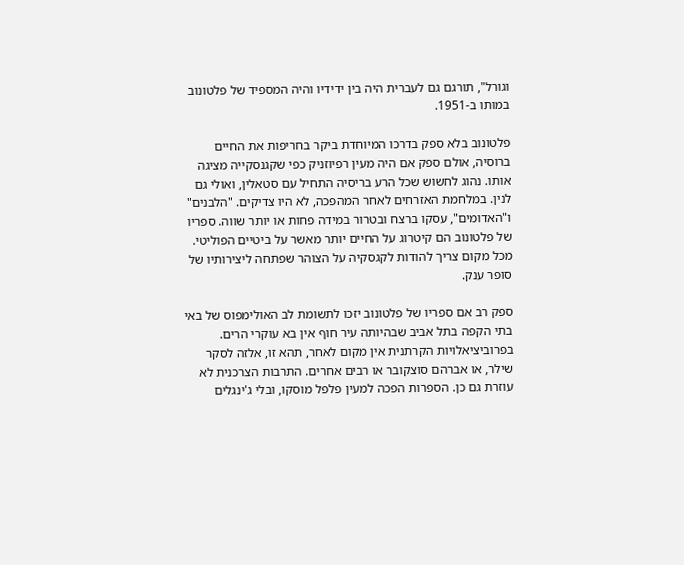וגורל", תורגם גם לעברית היה בין ידידיו והיה המספיד של פלטונוב במותו ב-1951.

פלטונוב בלא ספק בדרכו המיוחדת ביקר בחריפות את החיים ברוסיה, אולם ספק אם היה מעין רפיוזניק כפי שקגנסקייה מציגה אותו. נהוג לחשוש שכל הרע בריסיה התחיל עם סטאלין, ואולי גם לנין. במלחמת האזרחים לאחר המהפכה, לא היו צדיקים. "הלבנים" ו"האדומים", עסקו ברצח ובטרור במידה פחות או יותר שווה. ספריו של פלטונוב הם קיטרוג על החיים יותר מאשר על ביטיים הפוליטי. מכל מקום צריך להודות לקגסקיה על הצוהר שפתחה ליצירותיו של סופר ענק.

ספק רב אם ספריו של פלטונוב יזכו לתשומת לב האולימפוס של באי בתי הקפה בתל אביב שבהיותה עיר חוף אין בא עוקרי הרים. בפרוביציאלויות הקרתנית אין מקום לאחר, תהא זו, אלזה לסקר שילר, או אברהם סוצקובר או רבים אחרים. התרבות הצרכנית לא עוזרת גם כן. הספרות הפכה למעין פלפל מוסקו, ובלי ג'ינגלים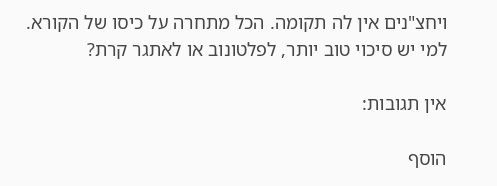ויחצ"נים אין לה תקומה. הכל מתחרה על כיסו של הקורא. למי יש סיכוי טוב יותר, לפלטונוב או לאתגר קרת?

אין תגובות:

הוסף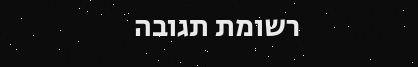רשומת תגובה